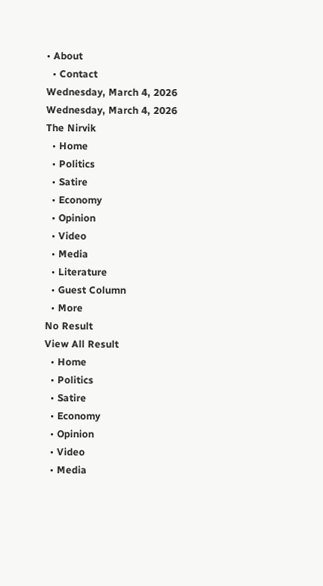• About
  • Contact
Wednesday, March 4, 2026
Wednesday, March 4, 2026
The Nirvik
  • Home
  • Politics
  • Satire
  • Economy
  • Opinion
  • Video
  • Media
  • Literature
  • Guest Column
  • More
No Result
View All Result
  • Home
  • Politics
  • Satire
  • Economy
  • Opinion
  • Video
  • Media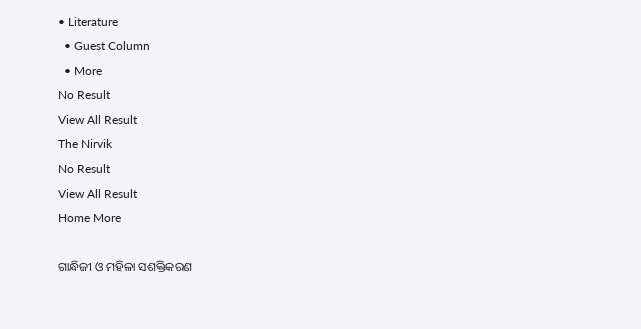• Literature
  • Guest Column
  • More
No Result
View All Result
The Nirvik
No Result
View All Result
Home More

ଗାନ୍ଧିଜୀ ଓ ମହିଳା ସଶକ୍ତିକରଣ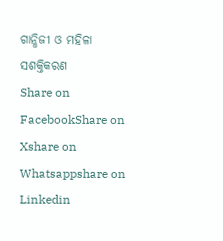ଗାନ୍ଧିଜୀ ଓ ମହିଳା ସଶକ୍ତିକରଣ
Share on FacebookShare on Xshare on Whatsappshare on Linkedin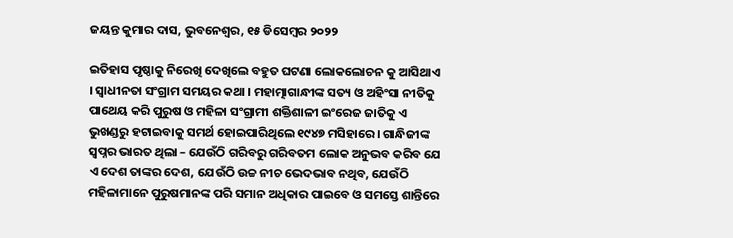ଜୟନ୍ତ କୁମାର ଦାସ, ଭୁବନେଶ୍ୱର, ୧୫ ଡିସେମ୍ବର ୨୦୨୨

ଇତିହାସ ପୃଷ୍ଠାକୁ ନିରେଖି ଦେଖିଲେ ବହୁତ ଘଟଣା ଲୋକଲୋଚନ କୁ ଆସିଥାଏ । ସ୍ୱାଧୀନତା ସଂଗ୍ରାମ ସମୟର କଥା । ମହାତ୍ମାଗାନ୍ଧୀଙ୍କ ସତ୍ୟ ଓ ଅହିଂସା ନୀତିକୁ ପାଥେୟ କରି ପୁରୁଷ ଓ ମହିଳା ସଂଗ୍ରାମୀ ଶକ୍ତିଶାଳୀ ଇଂରେଜ ଜାତିକୁ ଏ ଭୁଖଣ୍ଡରୁ ହଟାଇବାକୁ ସମର୍ଥ ହୋଇପାରିଥିଲେ ୧୯୪୭ ମସିହାରେ। ଗାନ୍ଧିଜୀଙ୍କ ସ୍ୱପ୍ନର ଭାରତ ଥିଲା – ଯେଉଁଠି ଗରିବରୁ ଗରିବତମ ଲୋକ ଅନୁଭବ କରିବ ଯେ ଏ ଦେଶ ତାଙ୍କର ଦେଶ, ଯେଉଁଠି ଉଚ୍ଚ ନୀଚ ଭେଦଭାବ ନଥିବ, ଯେଉଁଠି ମହିଳାମାନେ ପୁରୁଷମାନଙ୍କ ପରି ସମାନ ଅଧିକାର ପାଇବେ ଓ ସମସ୍ତେ ଶାନ୍ତିରେ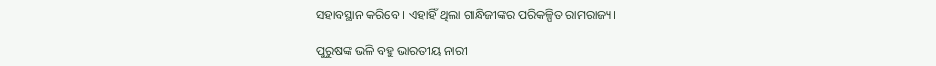ସହାବସ୍ଥାନ କରିବେ । ଏହାହିଁ ଥିଲା ଗାନ୍ଧିଜୀଙ୍କର ପରିକଳ୍ପିତ ରାମରାଜ୍ୟ।

ପୁରୁଷଙ୍କ ଭଳି ବହୁ ଭାରତୀୟ ନାରୀ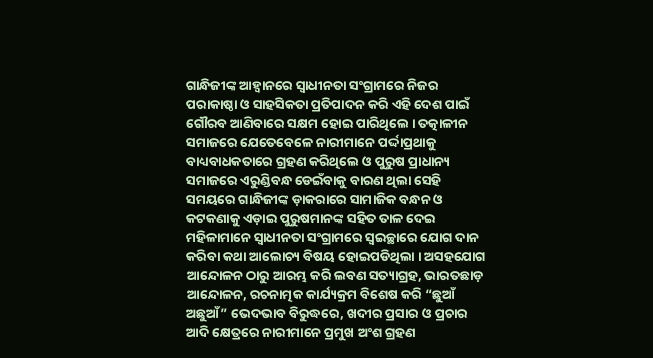ଗାନ୍ଧିଜୀଙ୍କ ଆହ୍ୱାନରେ ସ୍ୱାଧୀନତା ସଂଗ୍ରାମରେ ନିଜର ପରାକାଷ୍ଠା ଓ ସାହସିକତା ପ୍ରତିପାଦନ କରି ଏହି ଦେଶ ପାଇଁ ଗୌରବ ଆଣିବାରେ ସକ୍ଷମ ହୋଇ ପାରିଥିଲେ । ତତ୍କାଳୀନ ସମାଜରେ ଯେତେବେଳେ ନାରୀମାନେ ପର୍ଦ୍ଦାପ୍ରଥାକୁ ବାଧ୍ୟବାଧକତାରେ ଗ୍ରହଣ କରିଥିଲେ ଓ ପୁରୁଷ ପ୍ରାଧାନ୍ୟ ସମାଜରେ ଏରୁଣ୍ଡିବନ୍ଧ ଡେଇଁବାକୁ ବାରଣ ଥିଲା ସେହି ସମୟରେ ଗାନ୍ଧିଜୀଙ୍କ ଡ଼ାକରାରେ ସାମାଜିକ ବନ୍ଧନ ଓ କଟକଣାକୁ ଏଡ଼ାଇ ପୁରୁଷମାନଙ୍କ ସହିତ ତାଳ ଦେଇ ମହିଳାମାନେ ସ୍ୱାଧୀନତା ସଂଗ୍ରାମରେ ସ୍ୱଇଚ୍ଛାରେ ଯୋଗ ଦାନ କରିବା କଥା ଆଲୋଚ୍ୟ ବିଷୟ ହୋଇପଡିଥିଲା । ଅସହଯୋଗ ଆନ୍ଦୋଳନ ଠାରୁ ଆରମ୍ଭ କରି ଲବଣ ସତ୍ୟାଗ୍ରହ, ଭାରତଛାଡ଼ ଆନ୍ଦୋଳନ, ରଚନାତ୍ମକ କାର୍ଯ୍ୟକ୍ରମ ବିଶେଷ କରି “ଛୁଆଁ ଅଛୁଆଁ” ଭେଦଭାବ ବିରୁଦ୍ଧରେ, ଖଦୀର ପ୍ରସାର ଓ ପ୍ରଚାର ଆଦି କ୍ଷେତ୍ରରେ ନାରୀମାନେ ପ୍ରମୁଖ ଅଂଶ ଗ୍ରହଣ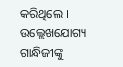କରିଥିଲେ । ଉଲ୍ଲେଖଯୋଗ୍ୟ ଗାନ୍ଧିଜୀଙ୍କୁ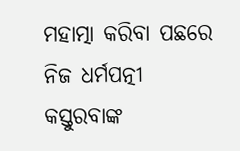ମହାତ୍ମା କରିବା ପଛରେ ନିଜ ଧର୍ମପତ୍ନୀ କସ୍ତୁରବାଙ୍କ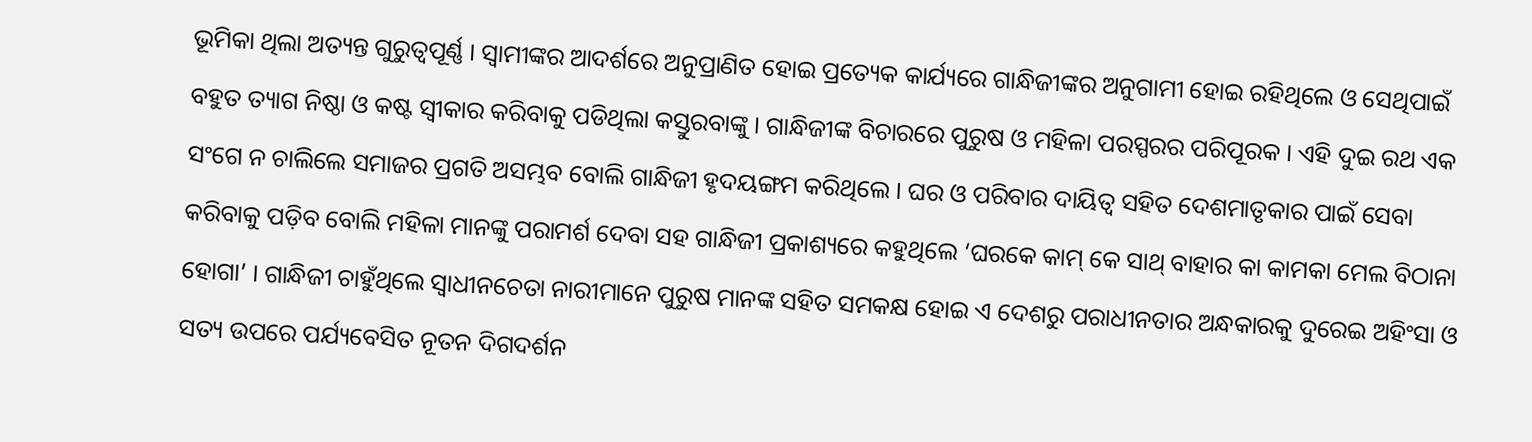ଭୂମିକା ଥିଲା ଅତ୍ୟନ୍ତ ଗୁରୁତ୍ୱପୂର୍ଣ୍ଣ । ସ୍ୱାମୀଙ୍କର ଆଦର୍ଶରେ ଅନୁପ୍ରାଣିତ ହୋଇ ପ୍ରତ୍ୟେକ କାର୍ଯ୍ୟରେ ଗାନ୍ଧିଜୀଙ୍କର ଅନୁଗାମୀ ହୋଇ ରହିଥିଲେ ଓ ସେଥିପାଇଁ ବହୁତ ତ୍ୟାଗ ନିଷ୍ଠା ଓ କଷ୍ଟ ସ୍ୱୀକାର କରିବାକୁ ପଡିଥିଲା କସ୍ତୁରବାଙ୍କୁ । ଗାନ୍ଧିଜୀଙ୍କ ବିଚାରରେ ପୁରୁଷ ଓ ମହିଳା ପରସ୍ପରର ପରିପୂରକ । ଏହି ଦୁଇ ରଥ ଏକ ସଂଗେ ନ ଚାଲିଲେ ସମାଜର ପ୍ରଗତି ଅସମ୍ଭବ ବୋଲି ଗାନ୍ଧିଜୀ ହୃଦୟଙ୍ଗମ କରିଥିଲେ । ଘର ଓ ପରିବାର ଦାୟିତ୍ୱ ସହିତ ଦେଶମାତୃକାର ପାଇଁ ସେବା କରିବାକୁ ପଡ଼ିବ ବୋଲି ମହିଳା ମାନଙ୍କୁ ପରାମର୍ଶ ଦେବା ସହ ଗାନ୍ଧିଜୀ ପ୍ରକାଶ୍ୟରେ କହୁଥିଲେ ‘ଘରକେ କାମ୍ କେ ସାଥ୍ ବାହାର କା କାମକା ମେଲ ବିଠାନା ହୋଗା’ । ଗାନ୍ଧିଜୀ ଚାହୁଁଥିଲେ ସ୍ୱାଧୀନଚେତା ନାରୀମାନେ ପୁରୁଷ ମାନଙ୍କ ସହିତ ସମକକ୍ଷ ହୋଇ ଏ ଦେଶରୁ ପରାଧୀନତାର ଅନ୍ଧକାରକୁ ଦୁରେଇ ଅହିଂସା ଓ ସତ୍ୟ ଉପରେ ପର୍ଯ୍ୟବେସିତ ନୂତନ ଦିଗଦର୍ଶନ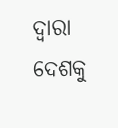ଦ୍ୱାରା ଦେଶକୁ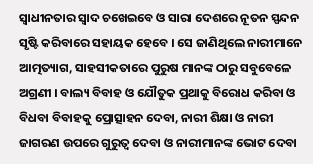ସ୍ୱାଧୀନତାର ସ୍ୱାଦ ଚଖେଇବେ ଓ ସାରା ଦେଶରେ ନୂତନ ସ୍ପନ୍ଦନ ସୃଷ୍ଟି କରିବାରେ ସହାୟକ ହେବେ । ସେ ଜାଣିଥିଲେ ନାରୀମାନେ ଆତ୍ମତ୍ୟାଗ, ସାହସୀକତାରେ ପୁରୁଷ ମାନଙ୍କ ଠାରୁ ସବୁବେଳେ ଅଗ୍ରଣୀ । ବାଲ୍ୟ ବିବାହ ଓ ଯୌତୁକ ପ୍ରଥାକୁ ବିରୋଧ କରିବା ଓ ବିଧବା ବିବାହକୁ ପ୍ରୋତ୍ସାହନ ଦେବା, ନାରୀ ଶିକ୍ଷା ଓ ନାରୀ ଜାଗରଣ ଉପରେ ଗୁରୁତ୍ୱ ଦେବା ଓ ନାରୀମାନଙ୍କ ଭୋଟ ଦେବା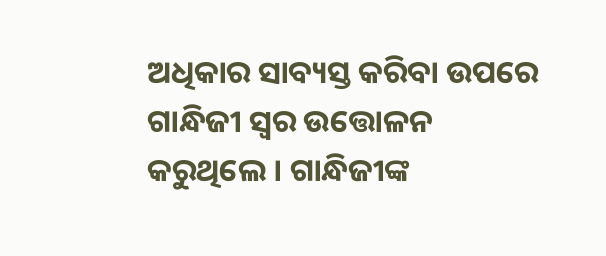ଅଧିକାର ସାବ୍ୟସ୍ତ କରିବା ଉପରେ ଗାନ୍ଧିଜୀ ସ୍ୱର ଉତ୍ତୋଳନ କରୁଥିଲେ । ଗାନ୍ଧିଜୀଙ୍କ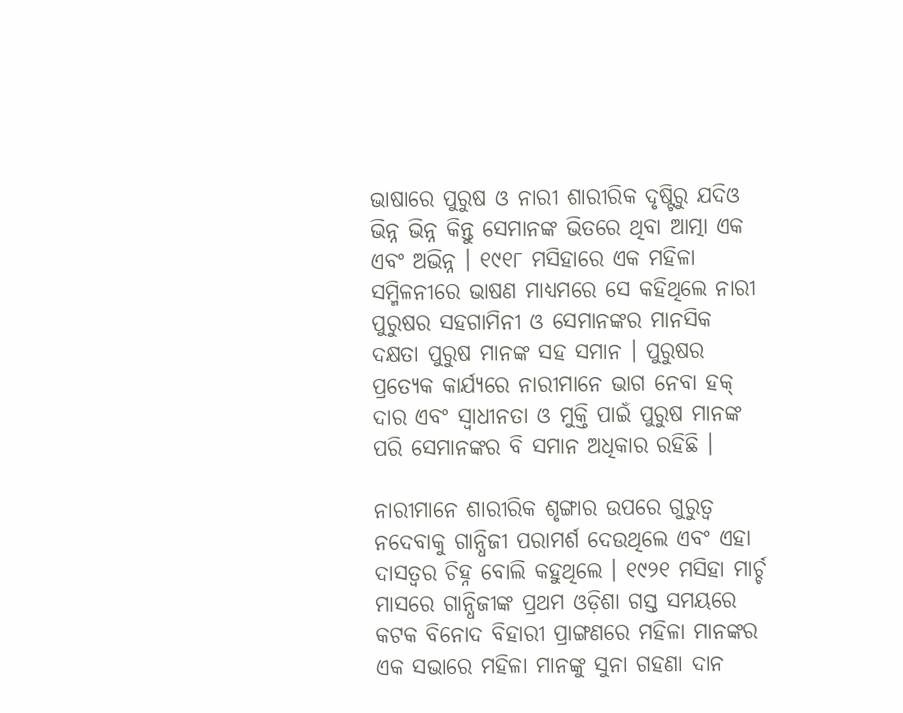ଭାଷାରେ ପୁରୁଷ ଓ ନାରୀ ଶାରୀରିକ ଦୃଷ୍ଟିରୁ ଯଦିଓ ଭିନ୍ନ ଭିନ୍ନ କିନ୍ତୁ ସେମାନଙ୍କ ଭିତରେ ଥିବା ଆତ୍ମା ଏକ ଏବଂ ଅଭିନ୍ନ । ୧୯୧୮ ମସିହାରେ ଏକ ମହିଳା ସମ୍ମିଳନୀରେ ଭାଷଣ ମାଧ୍ୟମରେ ସେ କହିଥିଲେ ନାରୀ ପୁରୁଷର ସହଗାମିନୀ ଓ ସେମାନଙ୍କର ମାନସିକ ଦକ୍ଷତା ପୁରୁଷ ମାନଙ୍କ ସହ ସମାନ । ପୁରୁଷର ପ୍ରତ୍ୟେକ କାର୍ଯ୍ୟରେ ନାରୀମାନେ ଭାଗ ନେବା ହକ୍ ଦାର ଏବଂ ସ୍ୱାଧୀନତା ଓ ମୁକ୍ତି ପାଇଁ ପୁରୁଷ ମାନଙ୍କ ପରି ସେମାନଙ୍କର ବି ସମାନ ଅଧିକାର ରହିଛି ।

ନାରୀମାନେ ଶାରୀରିକ ଶୃଙ୍ଗାର ଉପରେ ଗୁରୁତ୍ୱ ନଦେବାକୁ ଗାନ୍ଧିଜୀ ପରାମର୍ଶ ଦେଉଥିଲେ ଏବଂ ଏହା ଦାସତ୍ଵର ଚିହ୍ନ ବୋଲି କହୁଥିଲେ । ୧୯୨୧ ମସିହା ମାର୍ଚ୍ଚ ମାସରେ ଗାନ୍ଧିଜୀଙ୍କ ପ୍ରଥମ ଓଡ଼ିଶା ଗସ୍ତ ସମୟରେ କଟକ ବିନୋଦ ବିହାରୀ ପ୍ରାଙ୍ଗଣରେ ମହିଳା ମାନଙ୍କର ଏକ ସଭାରେ ମହିଳା ମାନଙ୍କୁ ସୁନା ଗହଣା ଦାନ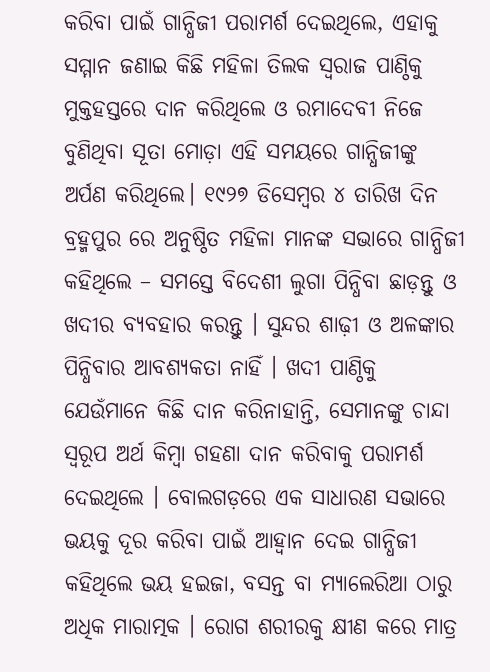କରିବା ପାଇଁ ଗାନ୍ଧିଜୀ ପରାମର୍ଶ ଦେଇଥିଲେ, ଏହାକୁ ସମ୍ମାନ ଜଣାଇ କିଛି ମହିଳା ତିଲକ ସ୍ୱରାଜ ପାଣ୍ଠିକୁ ମୁକ୍ତହସ୍ତରେ ଦାନ କରିଥିଲେ ଓ ରମାଦେବୀ ନିଜେ ବୁଣିଥିବା ସୂତା ମୋଡ଼ା ଏହି ସମୟରେ ଗାନ୍ଧିଜୀଙ୍କୁ ଅର୍ପଣ କରିଥିଲେ। ୧୯୨୭ ଡିସେମ୍ବର ୪ ତାରିଖ ଦିନ ବ୍ରହ୍ମପୁର ରେ ଅନୁଷ୍ଠିତ ମହିଳା ମାନଙ୍କ ସଭାରେ ଗାନ୍ଧିଜୀ କହିଥିଲେ – ସମସ୍ତେ ବିଦେଶୀ ଲୁଗା ପିନ୍ଧିବା ଛାଡ଼ନ୍ତୁ ଓ ଖଦୀର ବ୍ୟବହାର କରନ୍ତୁ । ସୁନ୍ଦର ଶାଢ଼ୀ ଓ ଅଳଙ୍କାର ପିନ୍ଧିବାର ଆବଶ୍ୟକତା ନାହିଁ । ଖଦୀ ପାଣ୍ଠିକୁ ଯେଉଁମାନେ କିଛି ଦାନ କରିନାହାନ୍ତି, ସେମାନଙ୍କୁ ଚାନ୍ଦା ସ୍ୱରୂପ ଅର୍ଥ କିମ୍ବା ଗହଣା ଦାନ କରିବାକୁ ପରାମର୍ଶ ଦେଇଥିଲେ । ବୋଲଗଡ଼ରେ ଏକ ସାଧାରଣ ସଭାରେ ଭୟକୁ ଦୂର କରିବା ପାଇଁ ଆହ୍ୱାନ ଦେଇ ଗାନ୍ଧିଜୀ କହିଥିଲେ ଭୟ ହଇଜା, ବସନ୍ତ ବା ମ୍ୟାଲେରିଆ ଠାରୁ ଅଧିକ ମାରାତ୍ମକ । ରୋଗ ଶରୀରକୁ କ୍ଷୀଣ କରେ ମାତ୍ର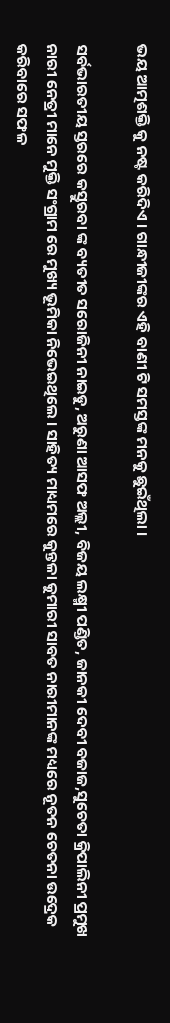ଭୟ ଆତ୍ମଶକ୍ତି କୁ ନଷ୍ଟ କରିଦିଏ । ଗାନ୍ଧୀଜୀଙ୍କର ଏହି ବାଣୀ ଟି ସମସ୍ତଙ୍କ ମନକୁ ଛୁଇଁଥିଲା ।

ସର୍ବଭାରତୀୟ ସ୍ତରରେ କସ୍ତୁରବା ଙ୍କ ବ୍ୟତୀତ ସରୋଜିନୀ ନାଇଡୁ, ଅରୁଣା ଆସଫ ଅଲ୍ଲୀ, ବିଜୟ ଲକ୍ଷ୍ମୀ ପଣ୍ଡିତ, ଜାନକୀ ଦେବୀ ବଜାଜ,ସୁଚେତା କ୍ରିପାଲିନୀ ପ୍ରମୁଖ ନାରୀ ନେତ୍ରୀ ମାନେ ମୁକ୍ତି ସଂଗ୍ରାମ ରେ ମୁଖ୍ୟ ଭୂମିକା ନିଭେଇଥିଲେ । ସାହିତ୍ୟ ମାଧ୍ୟମରେ କୁନ୍ତଳା କୁମାରୀ ସାବତ ନାରୀମାନଙ୍କ ମଧ୍ୟରେ ନୂତନ ଚେତନା ଉଦ୍ରେକ କରିବାରେ ସଫଳ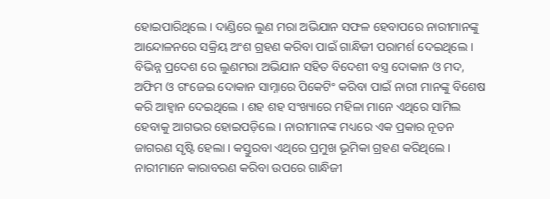ହୋଇପାରିଥିଲେ । ଦାଣ୍ଡିରେ ଲୁଣ ମରା ଅଭିଯାନ ସଫଳ ହେବାପରେ ନାରୀମାନଙ୍କୁ ଆନ୍ଦୋଳନରେ ସକ୍ରିୟ ଅଂଶ ଗ୍ରହଣ କରିବା ପାଇଁ ଗାନ୍ଧିଜୀ ପରାମର୍ଶ ଦେଇଥିଲେ । ବିଭିନ୍ନ ପ୍ରଦେଶ ରେ ଲୁଣମରା ଅଭିଯାନ ସହିତ ବିଦେଶୀ ବସ୍ତ୍ର ଦୋକାନ ଓ ମଦ, ଅଫିମ ଓ ଗଂଜେଇ ଦୋକାନ ସାମ୍ନାରେ ପିକେଟିଂ କରିବା ପାଇଁ ନାରୀ ମାନଙ୍କୁ ବିଶେଷ କରି ଆହ୍ୱାନ ଦେଇଥିଲେ । ଶହ ଶହ ସଂଖ୍ୟାରେ ମହିଳା ମାନେ ଏଥିରେ ସାମିଲ ହେବାକୁ ଆଗଭର ହୋଇପଡ଼ିଲେ । ନାରୀମାନଙ୍କ ମଧ୍ୟରେ ଏକ ପ୍ରକାର ନୂତନ ଜାଗରଣ ସୃଷ୍ଟି ହେଲା । କସ୍ତୁରବା ଏଥିରେ ପ୍ରମୁଖ ଭୂମିକା ଗ୍ରହଣ କରିଥିଲେ । ନାରୀମାନେ କାରାବରଣ କରିବା ଉପରେ ଗାନ୍ଧିଜୀ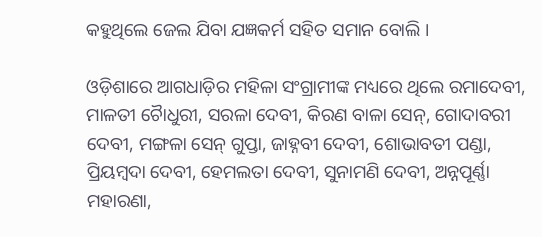କହୁଥିଲେ ଜେଲ ଯିବା ଯଜ୍ଞକର୍ମ ସହିତ ସମାନ ବୋଲି ।

ଓଡ଼ିଶାରେ ଆଗଧାଡ଼ିର ମହିଳା ସଂଗ୍ରାମୀଙ୍କ ମଧ୍ୟରେ ଥିଲେ ରମାଦେବୀ, ମାଳତୀ ଚୋୖଧୁରୀ, ସରଳା ଦେବୀ, କିରଣ ବାଳା ସେନ୍, ଗୋଦାବରୀ ଦେବୀ, ମଙ୍ଗଳା ସେନ୍ ଗୁପ୍ତା, ଜାହ୍ନବୀ ଦେବୀ, ଶୋଭାବତୀ ପଣ୍ଡା, ପ୍ରିୟମ୍ବଦା ଦେବୀ, ହେମଲତା ଦେବୀ, ସୁନାମଣି ଦେବୀ, ଅନ୍ନପୂର୍ଣ୍ଣା ମହାରଣା,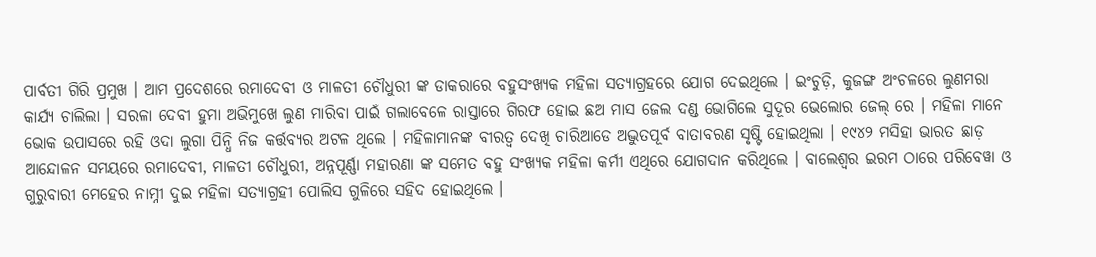ପାର୍ବତୀ ଗିରି ପ୍ରମୁଖ । ଆମ ପ୍ରଦେଶରେ ରମାଦେବୀ ଓ ମାଳତୀ ଚୌଧୁରୀ ଙ୍କ ଡାକରାରେ ବହୁସଂଖ୍ୟକ ମହିଳା ସତ୍ୟାଗ୍ରହରେ ଯୋଗ ଦେଇଥିଲେ । ଇଂଚୁଡ଼ି, କୁଜଙ୍ଗ ଅଂଚଳରେ ଲୁଣମରା କାର୍ଯ୍ୟ ଚାଲିଲା । ସରଳା ଦେବୀ ହୁମା ଅଭିମୁଖେ ଲୁଣ ମାରିବା ପାଇଁ ଗଲାବେଳେ ରାସ୍ତାରେ ଗିରଫ ହୋଇ ଛଅ ମାସ ଜେଲ ଦଣ୍ଡ ଭୋଗିଲେ ସୁଦୂର ଭେଲୋର ଜେଲ୍ ରେ । ମହିଳା ମାନେ ଭୋକ ଉପାସରେ ରହି ଓଦା ଲୁଗା ପିନ୍ଧି ନିଜ କର୍ତ୍ତବ୍ୟର ଅଟଳ ଥିଲେ । ମହିଳାମାନଙ୍କ ବୀରତ୍ୱ ଦେଖି ଚାରିଆଡେ ଅଦ୍ଭୁତପୂର୍ବ ବାତାବରଣ ସୃଷ୍ଟି ହୋଇଥିଲା । ୧୯୪୨ ମସିହା ଭାରତ ଛାଡ଼ ଆନ୍ଦୋଳନ ସମୟରେ ରମାଦେବୀ, ମାଳତୀ ଚୌଧୁରୀ, ଅନ୍ନପୂର୍ଣ୍ଣା ମହାରଣା ଙ୍କ ସମେତ ବହୁ ସଂଖ୍ୟକ ମହିଳା କର୍ମୀ ଏଥିରେ ଯୋଗଦାନ କରିଥିଲେ । ବାଲେଶ୍ୱର ଇରମ ଠାରେ ପରିବେୱା ଓ ଗୁରୁବାରୀ ମେହେର ନାମ୍ନୀ ଦୁଇ ମହିଳା ସତ୍ୟାଗ୍ରହୀ ପୋଲିସ ଗୁଳିରେ ସହିଦ ହୋଇଥିଲେ ।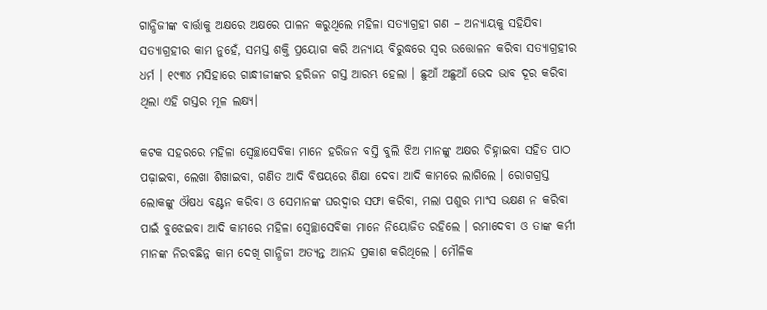ଗାନ୍ଧିଜୀଙ୍କ ବାର୍ତ୍ତାକୁ ଅକ୍ଷରେ ଅକ୍ଷରେ ପାଳନ କରୁଥିଲେ ମହିଳା ସତ୍ୟାଗ୍ରହୀ ଗଣ – ଅନ୍ୟାୟକୁ ସହିଯିବା ସତ୍ୟାଗ୍ରହୀର କାମ ନୁହେଁ, ସମସ୍ତ ଶକ୍ତି ପ୍ରୟୋଗ କରି ଅନ୍ୟାୟ ବିରୁଦ୍ଧରେ ସ୍ୱର ଉତ୍ତୋଳନ କରିବା ସତ୍ୟାଗ୍ରହୀର ଧର୍ମ । ୧୯୩୪ ମସିହାରେ ଗାନ୍ଧୀଜୀଙ୍କର ହରିଜନ ଗସ୍ତ ଆରମ୍ଭ ହେଲା । ଛୁଆଁ ଅଛୁଆଁ ଭେଦ ଭାବ ଦୂର କରିବା ଥିଲା ଏହି ଗସ୍ତର ମୂଳ ଲକ୍ଷ୍ୟ।

କଟକ ସହରରେ ମହିଳା ସ୍ବେଚ୍ଛାସେବିକା ମାନେ ହରିଜନ ବସ୍ତି ବୁଲି ଝିଅ ମାନଙ୍କୁ ଅକ୍ଷର ଚିହ୍ନାଇବା ସହିତ ପାଠ ପଢ଼ାଇବା, ଲେଖା ଶିଖାଇବା, ଗଣିତ ଆଦି ବିଷୟରେ ଶିକ୍ଷା ଦେବା ଆଦି କାମରେ ଲାଗିଲେ । ରୋଗଗ୍ରସ୍ତ ଲୋକଙ୍କୁ ଔଷଧ ବଣ୍ଟନ କରିବା ଓ ସେମାନଙ୍କ ଘରଦ୍ୱାର ସଫା କରିବା, ମଲା ପଶୁର ମାଂସ ଭକ୍ଷଣ ନ କରିବା ପାଇଁ ବୁଝେଇବା ଆଦି କାମରେ ମହିଳା ସ୍ବେଚ୍ଛାସେବିକା ମାନେ ନିୟୋଜିତ ରହିଲେ । ରମାଦେବୀ ଓ ତାଙ୍କ କର୍ମୀ ମାନଙ୍କ ନିରବଛିନ୍ନ କାମ ଦେଖି ଗାନ୍ଧିଜୀ ଅତ୍ୟନ୍ତ ଆନନ୍ଦ ପ୍ରକାଶ କରିଥିଲେ । ମୌଳିକ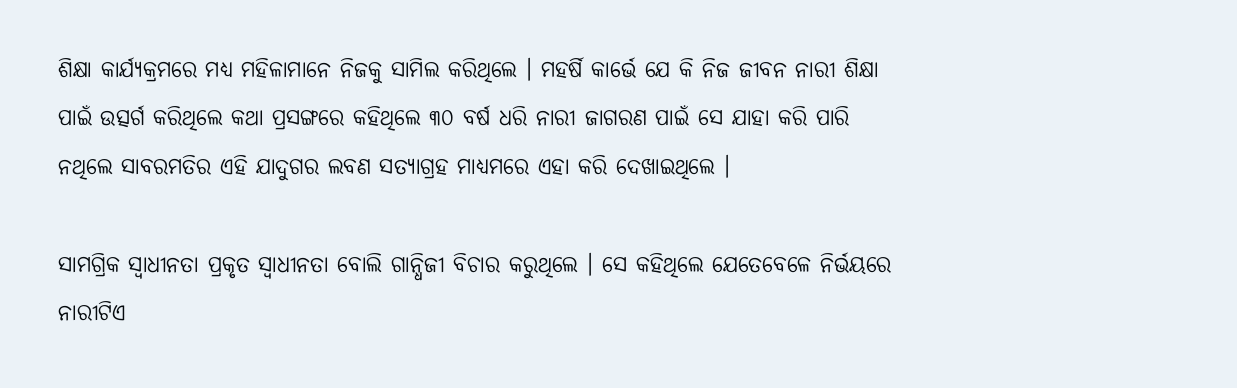ଶିକ୍ଷା କାର୍ଯ୍ୟକ୍ରମରେ ମଧ୍ୟ ମହିଳାମାନେ ନିଜକୁ ସାମିଲ କରିଥିଲେ । ମହର୍ଷି କାର୍ଭେ ଯେ କି ନିଜ ଜୀବନ ନାରୀ ଶିକ୍ଷା ପାଇଁ ଉତ୍ସର୍ଗ କରିଥିଲେ କଥା ପ୍ରସଙ୍ଗରେ କହିଥିଲେ ୩୦ ବର୍ଷ ଧରି ନାରୀ ଜାଗରଣ ପାଇଁ ସେ ଯାହା କରି ପାରି ନଥିଲେ ସାବରମତିର ଏହି ଯାଦୁଗର ଲବଣ ସତ୍ୟାଗ୍ରହ ମାଧ୍ୟମରେ ଏହା କରି ଦେଖାଇଥିଲେ ।

ସାମଗ୍ରିକ ସ୍ୱାଧୀନତା ପ୍ରକୃତ ସ୍ୱାଧୀନତା ବୋଲି ଗାନ୍ଧିଜୀ ବିଚାର କରୁଥିଲେ । ସେ କହିଥିଲେ ଯେତେବେଳେ ନିର୍ଭୟରେ ନାରୀଟିଏ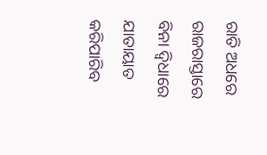ରାତି ଅଧରେ ରାଜରାସ୍ତାରେ ବିନା ଦ୍ବିଧାରେ ଯାତାୟାତ କରିପାରିବ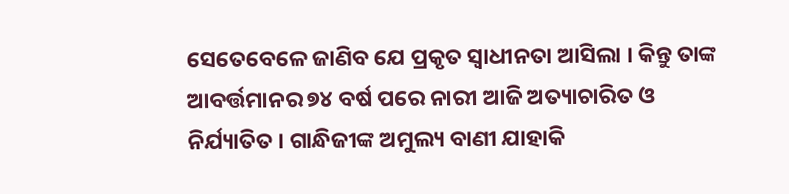ସେତେବେଳେ ଜାଣିବ ଯେ ପ୍ରକୃତ ସ୍ୱାଧୀନତା ଆସିଲା । କିନ୍ତୁ ତାଙ୍କ ଆବର୍ତ୍ତମାନର ୭୪ ବର୍ଷ ପରେ ନାରୀ ଆଜି ଅତ୍ୟାଚାରିତ ଓ ନିର୍ଯ୍ୟାତିତ । ଗାନ୍ଧିଜୀଙ୍କ ଅମୁଲ୍ୟ ବାଣୀ ଯାହାକି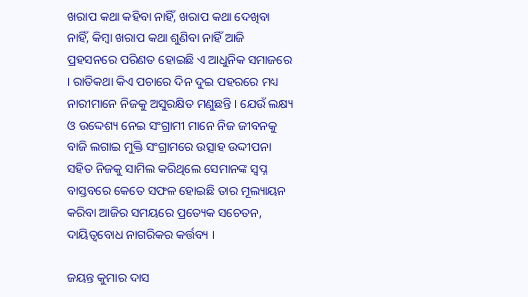ଖରାପ କଥା କହିବା ନାହିଁ, ଖରାପ କଥା ଦେଖିବା ନାହିଁ, କିମ୍ବା ଖରାପ କଥା ଶୁଣିବା ନାହିଁ ଆଜି ପ୍ରହସନରେ ପରିଣତ ହୋଇଛି ଏ ଆଧୁନିକ ସମାଜରେ । ରାତିକଥା କିଏ ପଚାରେ ଦିନ ଦୁଇ ପହରରେ ମଧ୍ୟ ନାରୀମାନେ ନିଜକୁ ଅସୁରକ୍ଷିତ ମଣୁଛନ୍ତି । ଯେଉଁ ଲକ୍ଷ୍ୟ ଓ ଉଦ୍ଦେଶ୍ୟ ନେଇ ସଂଗ୍ରାମୀ ମାନେ ନିଜ ଜୀବନକୁ ବାଜି ଲଗାଇ ମୁକ୍ତି ସଂଗ୍ରାମରେ ଉତ୍ସାହ ଉଦ୍ଦୀପନା ସହିତ ନିଜକୁ ସାମିଲ କରିଥିଲେ ସେମାନଙ୍କ ସ୍ବପ୍ନ ବାସ୍ତବରେ କେତେ ସଫଳ ହୋଇଛି ତାର ମୂଲ୍ୟାୟନ କରିବା ଆଜିର ସମୟରେ ପ୍ରତ୍ୟେକ ସଚେତନ, ଦାୟିତ୍ୱବୋଧ ନାଗରିକର କର୍ତ୍ତବ୍ୟ ।

ଜୟନ୍ତ କୁମାର ଦାସ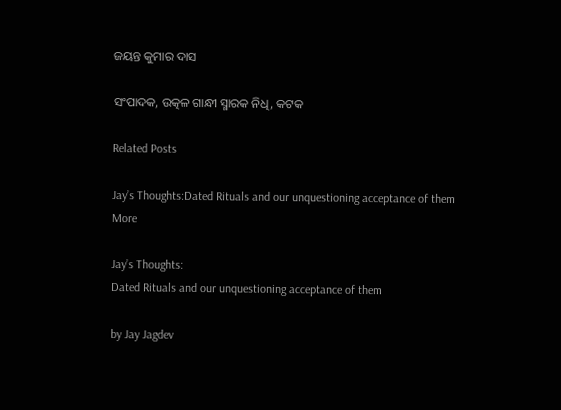ଜୟନ୍ତ କୁମାର ଦାସ

ସଂପାଦକ, ଉତ୍କଳ ଗାନ୍ଧୀ ସ୍ମାରକ ନିଧି, କଟକ

Related Posts

Jay’s Thoughts:Dated Rituals and our unquestioning acceptance of them
More

Jay’s Thoughts:
Dated Rituals and our unquestioning acceptance of them

by Jay Jagdev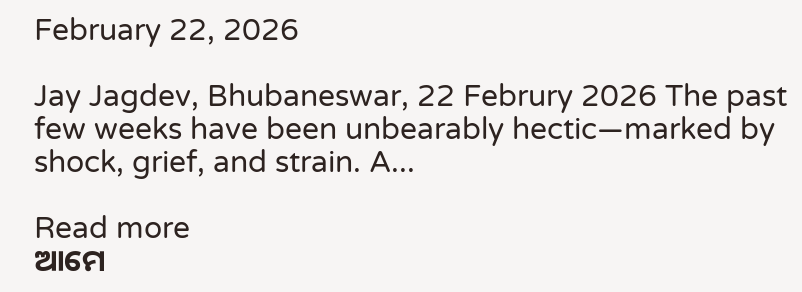February 22, 2026

Jay Jagdev, Bhubaneswar, 22 Februry 2026 The past few weeks have been unbearably hectic—marked by shock, grief, and strain. A...

Read more
ଆମେ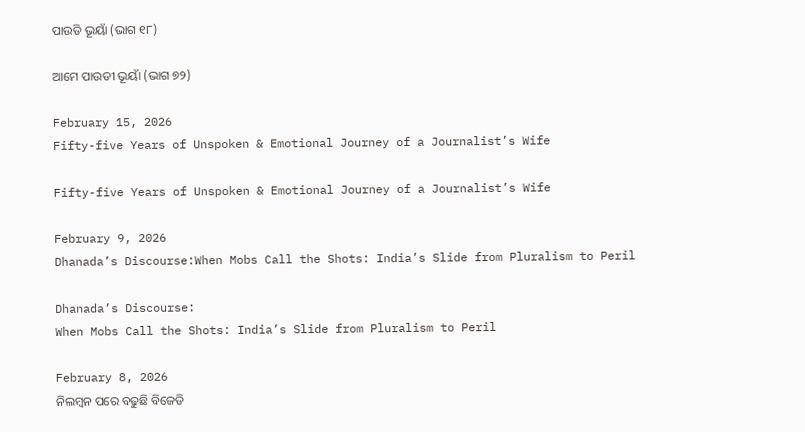ପାଉଡି ଭୂୟାଁ (ଭାଗ ୧୮)

ଆମେ ପାଉଡୀ ଭୂୟାଁ (ଭାଗ ୭୨)

February 15, 2026
Fifty-five Years of Unspoken & Emotional Journey of a Journalist’s Wife

Fifty-five Years of Unspoken & Emotional Journey of a Journalist’s Wife

February 9, 2026
Dhanada’s Discourse:When Mobs Call the Shots: India’s Slide from Pluralism to Peril

Dhanada’s Discourse:
When Mobs Call the Shots: India’s Slide from Pluralism to Peril

February 8, 2026
ନିଲମ୍ବନ ପରେ ବଢୁଛି ବିଜେଡି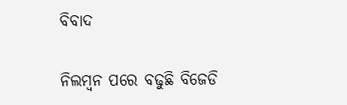ବିବାଦ

ନିଲମ୍ବନ ପରେ ବଢୁଛି ବିଜେଡି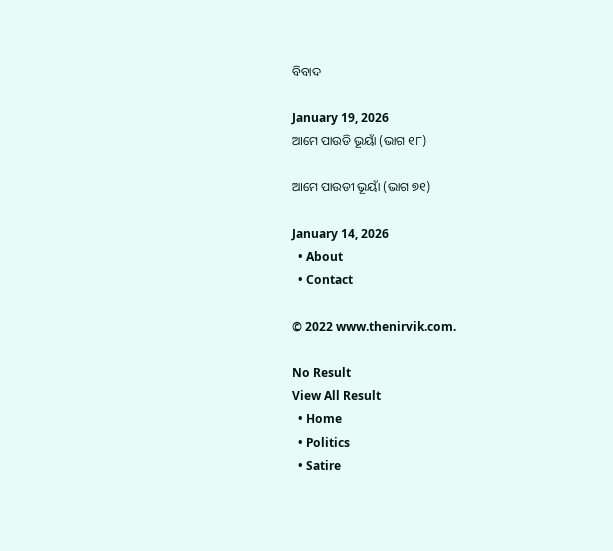ବିବାଦ

January 19, 2026
ଆମେ ପାଉଡି ଭୂୟାଁ (ଭାଗ ୧୮)

ଆମେ ପାଉଡୀ ଭୂୟାଁ (ଭାଗ ୭୧)

January 14, 2026
  • About
  • Contact

© 2022 www.thenirvik.com.

No Result
View All Result
  • Home
  • Politics
  • Satire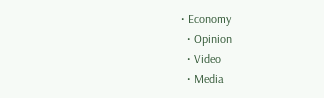• Economy
  • Opinion
  • Video
  • Media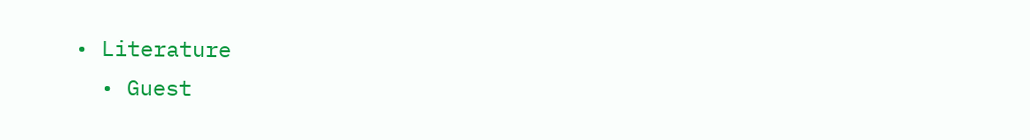• Literature
  • Guest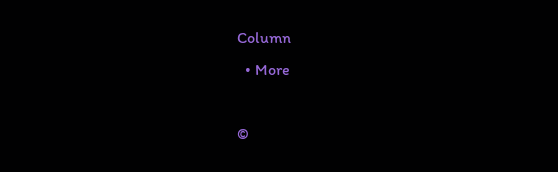Column
  • More

©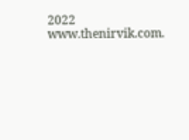2022 www.thenirvik.com.